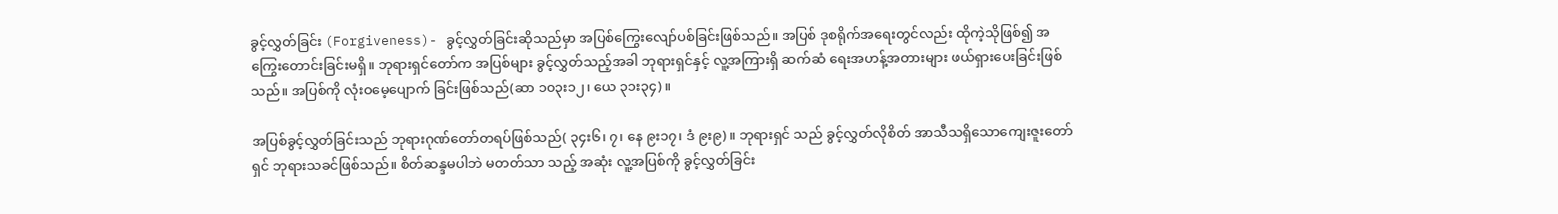ခွင့်လွှတ်ခြင်း (Forgiveness)- ခွင့်လွှတ်ခြင်းဆိုသည်မှာ အပြစ်ကြွေးလျော်ပစ်ခြင်းဖြစ်သည်။ အပြစ် ဒုစရိုက်အရေးတွင်လည်း ထိုကဲ့သိုဖြစ်၍ အကြွေးတောင်းခြင်းမရှိ။ ဘုရားရှင်တော်က အပြစ်များ ခွင့်လွှတ်သည့်အခါ ဘုရားရှင်နှင့် လူ့အကြားရှိ ဆက်ဆံ ရေးအဟန့်အတားများ ဖယ်ရှားပေးခြင်းဖြစ်သည်။ အပြစ်ကို လုံးဝမေ့ပျောက် ခြင်းဖြစ်သည်(ဆာ ၁၀၃း၁၂၊ ယေ ၃၁း၃၄)။

အပြစ်ခွင့်လွှတ်ခြင်းသည် ဘုရားဂုဏ်တော်တရပ်ဖြစ်သည်( ၃၄း၆၊ ၇၊ နေ ၉း၁၇၊ ဒံ ၉း၉)။ ဘုရားရှင် သည် ခွင့်လွှတ်လိုစိတ် အာသီသရှိသောကျေးဇူးတော်ရှင် ဘုရားသခင်ဖြစ်သည်။ စိတ်ဆန္ဒမပါဘဲ မတတ်သာ သည့် အဆုံး လူ့အပြစ်ကို ခွင့်လွှတ်ခြင်း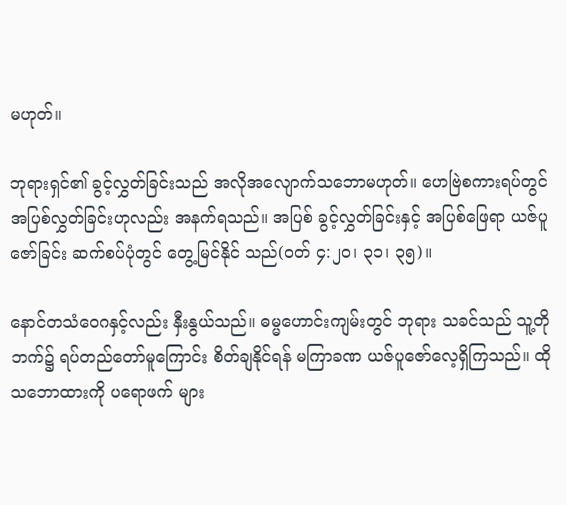မဟုတ်။

ဘုရားရှင်၏ ခွင့်လွှတ်ခြင်းသည် အလိုအလျောက်သဘောမဟုတ်။ ဟေဗြဲစကားရပ်တွင် အပြစ်လွှတ်ခြင်းဟုလည်း အနက်ရသည်။ အပြစ် ခွင့်လွှတ်ခြင်းနှင့် အပြစ်ဖြေရာ ယဇ်ပူဇော်ခြင်း ဆက်စပ်ပုံတွင် တွေ့မြင်နိုင် သည်(ဝတ် ၄:၂၀၊ ၃၁၊ ၃၅)။

နောင်တသံဝေဂနှင့်လည်း နှီးနွယ်သည်။ ဓမ္မဟောင်းကျမ်းတွင် ဘုရား သခင်သည် သူ့တိုဘက်၌ ရပ်တည်တော်မူကြောင်း စိတ်ချနိုင်ရန် မကြာခဏ ယဇ်ပူဇော်လေ့ရှိကြသည်။ ထိုသဘောထားကို ပရောဖက် များ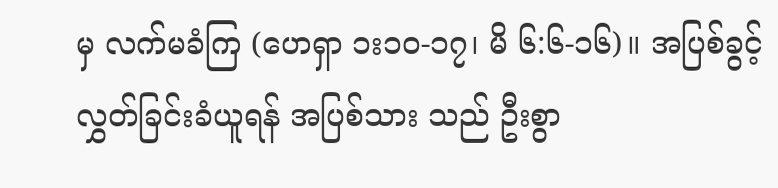မှ လက်မခံကြ (ဟေရှာ ၁း၁၀-၁၇၊ မိ ၆:၆-၁၆)။ အပြစ်ခွင့်လွှတ်ခြင်းခံယူရန် အပြစ်သား သည် ဦးစွာ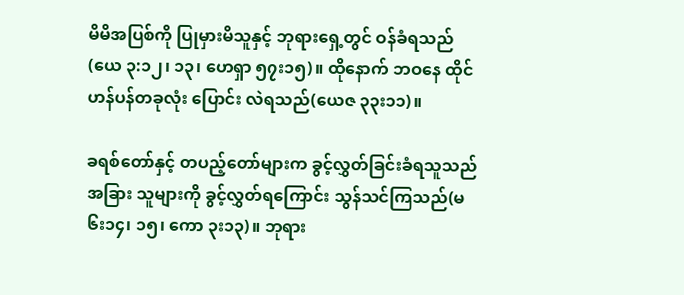မိမိအပြစ်ကို ပြုမှားမိသူနှင့် ဘုရားရှေ့တွင် ဝန်ခံရသည် (ယေ ၃:၁၂၊ ၁၃၊ ဟေရှာ ၅၇း၁၅)။ ထိုနောက် ဘဝနေ ထိုင်ဟန်ပန်တခုလုံး ပြောင်း လဲရသည်(ယေဇ ၃၃း၁၁)။

ခရစ်တော်နှင့် တပည့်တော်များက ခွင့်လွှတ်ခြင်းခံရသူသည် အခြား သူများကို ခွင့်လွှတ်ရကြောင်း သွန်သင်ကြသည်(မ ၆း၁၄၊ ၁၅၊ ကော ၃း၁၃)။ ဘုရား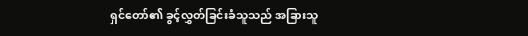ရှင်တော်၏ ခွင့်လွှတ်ခြင်းခံသူသည် အခြားသူ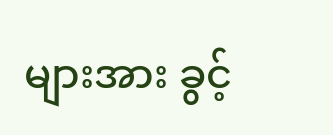များအား ခွင့်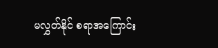မလွှတ်နိုင် စရာအကြောင်း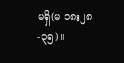မရှိ(မ ၁၈း၂၈-၃၅)။